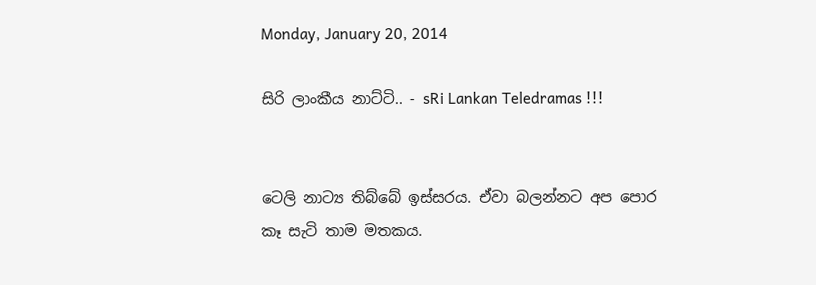Monday, January 20, 2014

සිරි ලාංකීය නාට්ටි.. - sRi Lankan Teledramas !!!


ටෙලි නාට්‍ය තිබ්බේ ඉස්සරය. ඒවා බලන්නට අප පොර කෑ සැටි තාම මතකය.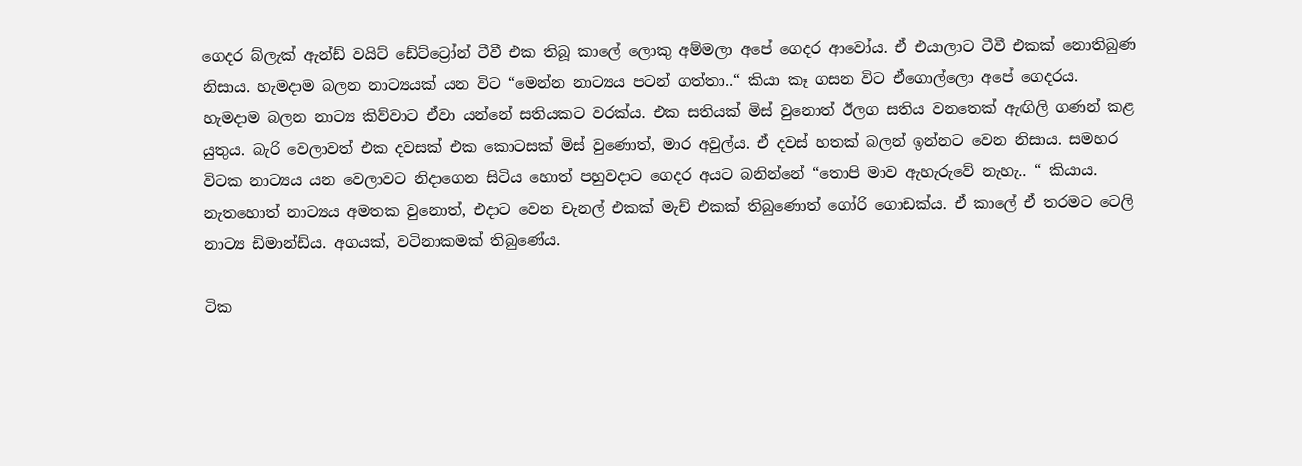ගෙදර බ්ලැක් ඇන්ඩ් වයිට් ඩේට්ට්‍රෝන් ටීවී එක තිබූ කාලේ ලොකු අම්මලා අපේ ගෙදර ආවෝය. ඒ එයාලාට ටීවී එකක් නොතිබුණ නිසාය. හැමදාම බලන නාට්‍යයක් යන විට “මෙන්න නාට්‍යය පටන් ගත්තා..“ කියා කෑ ගසන විට ඒගොල්ලො අපේ ගෙදරය. හැමදාම බලන නාට්‍ය කිව්වාට ඒවා යන්නේ සතියකට වරක්ය. එක සතියක් මිස් වුනොත් ඊලග සතිය වනතෙක් ඇඟිලි ගණන් කළ යුතුය. බැරි වෙලාවත් එක දවසක් එක කොටසක් මිස් වුණොත්, මාර අවුල්ය. ඒ දවස් හතක් බලන් ඉන්නට වෙන නිසාය. සමහර විටක නාට්‍යය යන වෙලාවට නිදාගෙන සිටිය හොත් පහුවදාට ගෙදර අයට බනින්නේ “තොපි මාව ඇහැරුවේ නැහැ.. “ කියාය. නැතහොත් නාට්‍යය අමතක වුනොත්, එදාට වෙන චැනල් එකක් මැච් එකක් තිබුණොත් ගෝරි ගොඩක්ය. ඒ කාලේ ඒ තරමට ටෙලි නාට්‍ය ඩිමාන්ඩ්ය. අගයක්, වටිනාකමක් තිබුණේය.

ටික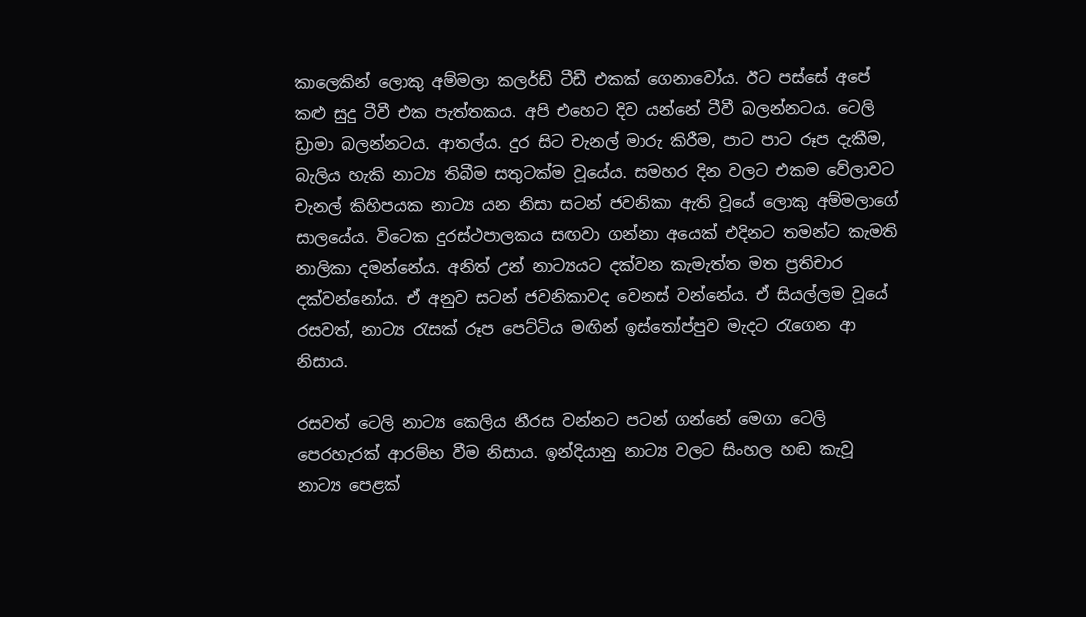කාලෙකින් ලොකු අම්මලා කලර්ඩ් ටීඩී එකක් ගෙනාවෝය. ඊට පස්සේ අපේ කළු සුදු ටීවී එක පැත්තකය. අපි එහෙට දිව යන්නේ ටීවී බලන්නටය. ටෙලි ඩ්‍රාමා බලන්නටය. ආතල්ය. දුර සිට චැනල් මාරු කිරීම, පාට පාට රූප දැකීම, බැලිය හැකි නාට්‍ය තිබීම සතුටක්ම වූයේය. සමහර දින වලට එකම වේලාවට චැනල් කිහිපයක නාට්‍ය යන නිසා සටන් ජවනිකා ඇති වූයේ ලොකු අම්මලාගේ සාලයේය. විටෙක දුරස්ථපාලකය සඟවා ගන්නා අයෙක් එදිනට තමන්ට කැමති නාලිකා දමන්නේය. අනිත් උන් නාට්‍යයට දක්වන කැමැත්ත මත ප්‍රතිචාර දක්වන්නෝය. ඒ අනුව සටන් ජවනිකාවද වෙනස් වන්නේය. ඒ සියල්ලම වූයේ රසවත්, නාට්‍ය රැසක් රූප පෙට්ටිය මඟින් ඉස්තෝප්පුව මැදට රැගෙන ආ නිසාය.

රසවත් ටෙලි නාට්‍ය කෙලිය නීරස වන්නට පටන් ගන්නේ මෙගා ටෙලි පෙරහැරක් ආරම්භ වීම නිසාය. ඉන්දියානු නාට්‍ය වලට සිංහල හඬ කැවූ නාට්‍ය පෙළක්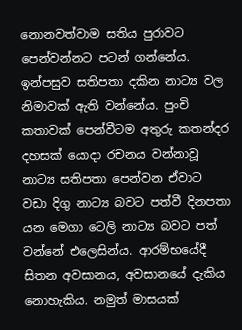නොනවත්වාම සතිය පුරාවට පෙන්වන්නට පටන් ගන්නේය. ඉන්පසුව සතිපතා දකින නාට්‍ය වල නිමාවක් ඇති වන්නේය. පුංචි කතාවක් පෙන්වීටම අතුරු කතන්දර දහසක් යොදා රචනය වන්නාවූ නාට්‍ය සතිපතා පෙන්වන ඒවාට වඩා දිගු නාට්‍ය බවට පත්වී දිනපතා යන මෙගා ටෙලි නාට්‍ය බවට පත් වන්නේ එලෙසින්ය. ආරම්භයේදී සිතන අවසානය, අවසානයේ දැකිය නොහැකිය. නමුත් මාසයක්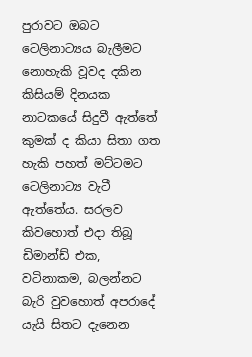පුරාවට ඔබට ටෙලිනාට්‍යය බැලීමට නොහැකි වූවද දකින කිසියම් දිනයක නාටකයේ සිදුවී ඇත්තේ කුමක් ද කියා සිතා ගත හැකි පහත් මට්ටමට ටෙලිනාට්‍ය වැටී ඇත්තේය. සරලව කිවහොත් එදා තිබූ ඩිමාන්ඩ් එක, වටිනාකම, බලන්නට බැරි වුවහොත් අපරාදේ යැයි සිතට දැනෙන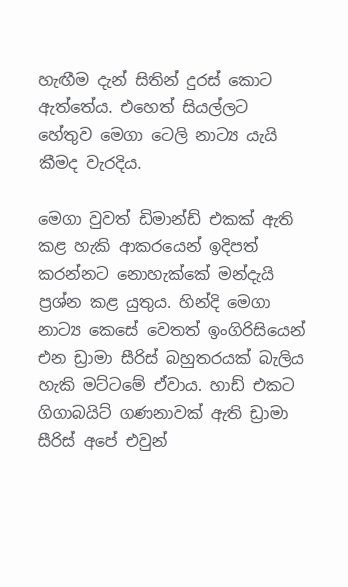හැඟීම දැන් සිතින් දුරස් කොට ඇත්තේය. එහෙත් සියල්ලට හේතුව මෙගා ටෙලි නාට්‍ය යැයි කීමද වැරදිය.

මෙගා වුවත් ඩිමාන්ඩ් එකක් ඇති කළ හැකි ආකරයෙන් ඉදිපත් කරන්නට නොහැක්කේ මන්දැයි ප්‍රශ්න කළ යුතුය. හින්දි මෙගා නාට්‍ය කෙසේ වෙතත් ඉංගිරිසියෙන් එන ඩ්‍රාමා සීරිස් බහුතරයක් බැලිය හැකි මට්ටමේ ඒවාය. හාඩ් එකට ගිගාබයිට් ගණනාවක් ඇති ඩ්‍රාමා සීරිස් අපේ එවුන්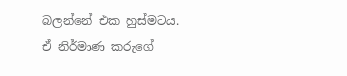බලන්නේ එක හුස්මටය. ඒ නිර්මාණ කරුගේ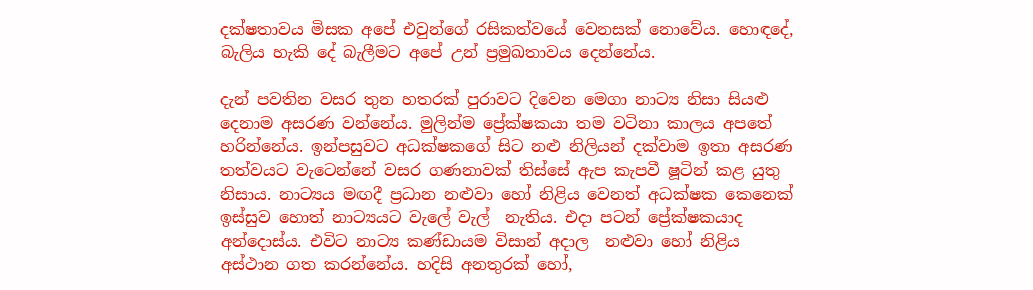දක්ෂතාවය මිසක අපේ එවුන්ගේ රසිකත්වයේ වෙනසක් නොවේය. හොඳදේ, බැලිය හැකි දේ බැලීමට අපේ උන් ප්‍රමුඛතාවය දෙන්නේය.

දැන් පවතින වසර තුන හතරක් පුරාවට දිවෙන මෙගා නාට්‍ය නිසා සියළු දෙනාම අසරණ වන්නේය. මුලින්ම ප්‍රේක්ෂකයා තම වටිනා කාලය අපතේ හරින්නේය. ඉන්පසුවට අධක්ෂකගේ සිට නළු නිලියන් දක්වාම ඉතා අසරණ තත්වයට වැටෙන්නේ වසර ගණනාවක් තිස්සේ ඇප කැපවී ෂූටින් කළ යුතු නිසාය. නාට්‍යය මඟදී ප්‍රධාන නළුවා හෝ නිළිය වෙනත් අධක්ෂක කෙනෙක් ඉස්සුව හොත් නාට්‍යයට වැලේ වැල්  නැතිය. එදා පටන් ප්‍රේක්ෂකයාද අන්දොස්ය. එවිට නාට්‍ය කණ්ඩායම විසාන් අදාල  නළුවා හෝ නිළිය අස්ථාන ගත කරන්නේය. හදිසි අනතුරක් හෝ,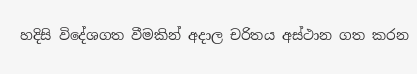හදිසි විදේශගත වීමකින් අදාල චරිතය අස්ථාන ගත කරන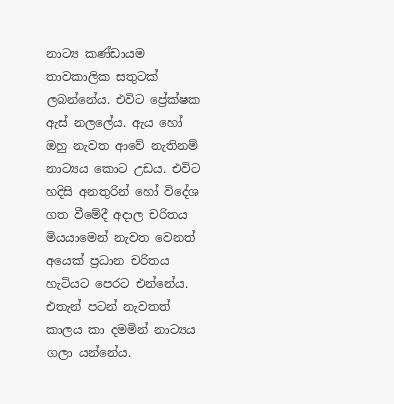නාට්‍ය කණ්ඩායම තාවකාලික සතුටක් ලබන්නේය. එවිට ප්‍රේක්ෂක ඇස් නලලේය. ඇය හෝ ඔහු නැවත ආවේ නැතිනම් නාට්‍යය කොට උඩය. එවිට හදිසි අනතුරින් හෝ විදේශ ගත වීමේදී අදාල චරිතය මියයාමෙන් නැවත වෙනත් අයෙක් ප්‍රධාන චරිතය හැටියට පෙරට එන්නේය. එතැන් පටන් නැවතත් කාලය කා දමමින් නාට්‍යය ගලා යන්නේය.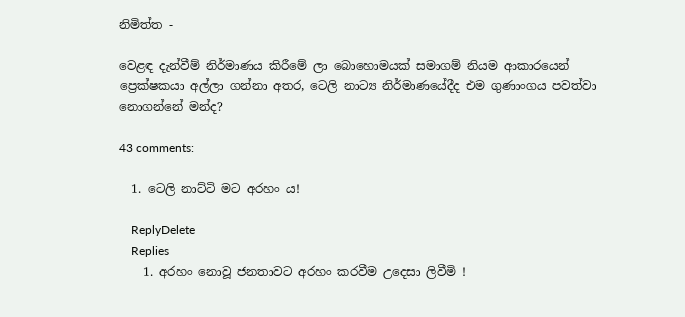නිමිත්ත -

වෙළඳ දැන්වීම් නිර්මාණය කිරීමේ ලා බොහොමයක් සමාගම් නියම ආකාරයෙන් ප්‍රෙක්ෂකයා අල්ලා ගන්නා අතර, ටෙලි නාට්‍ය නිර්මාණයේදීද එම ගුණාංගය පවත්වා නොගන්නේ මන්ද?

43 comments:

  1. ටෙලි නාට්ටි මට අරහං ය!

    ReplyDelete
    Replies
    1. අරහං නොවූ ජනතාවට අරහං කරවීම උදෙසා ලිවීමි !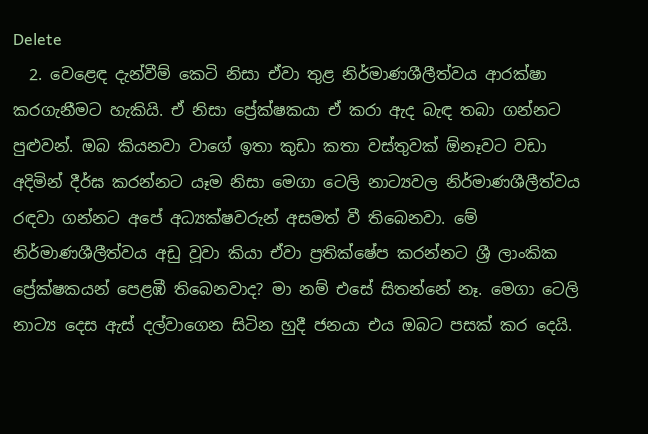Delete
  2. වෙළෙඳ දැන්වීම් කෙටි නිසා ඒවා තුළ නිර්මාණශීලීත්වය ආරක්ෂා කරගැනීමට හැකියි. ඒ නිසා ප්‍රේක්ෂකයා ඒ කරා ඇද බැඳ තබා ගන්නට පුළුවන්. ඔබ කියනවා වාගේ ඉතා කුඩා කතා වස්තුවක් ඕනෑවට වඩා අදිමින් දීර්ඝ කරන්නට යෑම නිසා මෙගා ටෙලි නාට්‍යවල නිර්මාණශීලීත්වය රඳවා ගන්නට අපේ අධ්‍යක්ෂවරුන් අසමත් වී තිබෙනවා. මේ නිර්මාණශීලීත්වය අඩු වූවා කියා ඒවා ප්‍රතික්ෂේප කරන්නට ශ්‍රී ලාංකික ප්‍රේක්ෂකයන් පෙළඹී තිබෙනවාද? මා නම් එසේ සිතන්නේ නෑ. මෙගා ටෙලි නාට්‍ය දෙස ඇස් දල්වාගෙන සිටින හුදී ජනයා එය ඔබට පසක් කර දෙයි.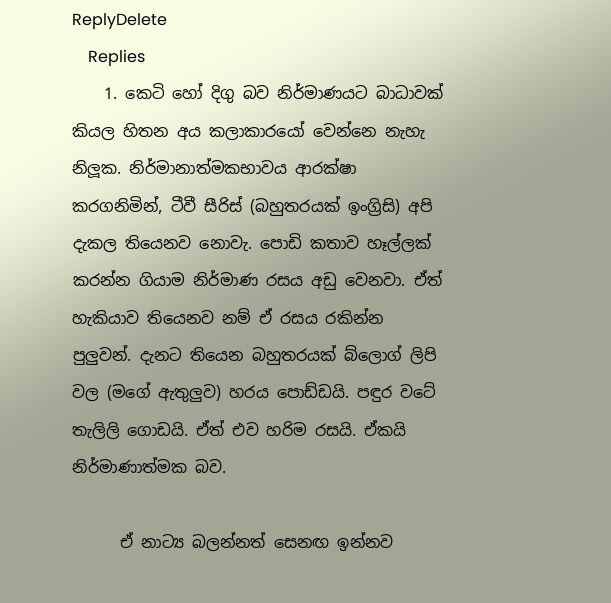ReplyDelete
    Replies
    1. කෙටි හෝ දිගු බව නිර්මාණයට බාධාවක් කියල හිතන අය කලාකාරයෝ වෙන්නෙ නැහැ නිලූක. නිර්මානාත්මකභාවය ආරක්ෂා කරගනිමින්, ටීවී සීරිස් (බහුතරයක් ඉංග්‍රිසි) අපි දැකල තියෙනව නොවැ. පොඩි කතාව හෑල්ලක් කරන්න ගියාම නිර්මාණ රසය අඩු වෙනවා. ඒත් හැකියාව තියෙනව නම් ඒ රසය රකින්න පුලුවන්. දැනට තියෙන බහුතරයක් බ්ලොග් ලිපි වල (මගේ ඇතුලුව) හරය පොඩ්ඩයි. පඳුර වටේ තැලිලි ගොඩයි. ඒත් එව හරිම රසයි. ඒකයි නිර්මාණාත්මක බව.

      ඒ නාට්‍ය බලන්නත් සෙනඟ ඉන්නව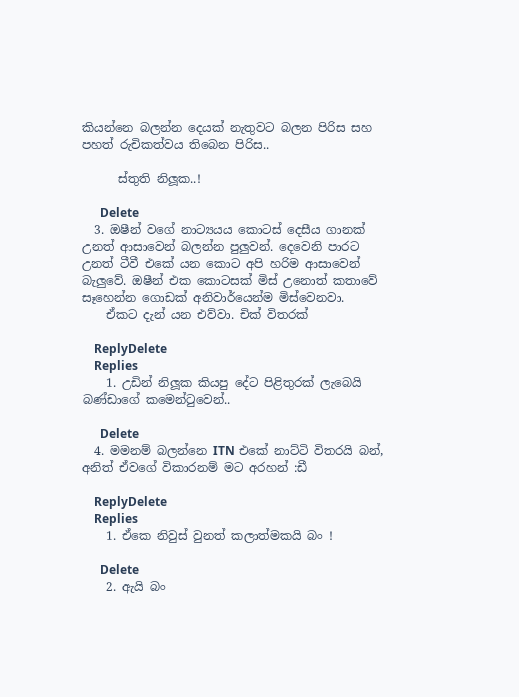කියන්නෙ බලන්න දෙයක් නැතුවට බලන පිරිස සහ පහත් රුචිකත්වය තිබෙන පිරිස..

      ස්තුති නිලූක..!

      Delete
  3. ඔෂීන් වගේ නාට්‍යයය කොටස් දෙසීය ගානක් උනත් ආසාවෙන් බලන්න පුලුවන්. දෙවෙනි පාරට උනත් ටීවී එකේ යන කොට අපි හරිම ආසාවෙන් බැලුවේ. ඔෂීන් එක කොටසක් මිස් උනොත් කතාවේ සෑහෙන්න ගොඩක් අනිවාර්යෙන්ම මිස්වෙනවා.
    ඒකට දැන් යන එව්වා. චික් විතරක්

    ReplyDelete
    Replies
    1. උඩින් නිලූක කියපු දේට පිළිතුරක් ලැබෙයි බණ්ඩාගේ කමෙන්ටුවෙන්..

      Delete
  4. මමනම් බලන්නෙ ITN එකේ නාට්ටි විතරයි බන්, අනිත් ඒවගේ විකාරනම් මට අරහන් :ඩී

    ReplyDelete
    Replies
    1. ඒකෙ නිවුස් වුනත් කලාත්මකයි බං !

      Delete
    2. ඇයි බං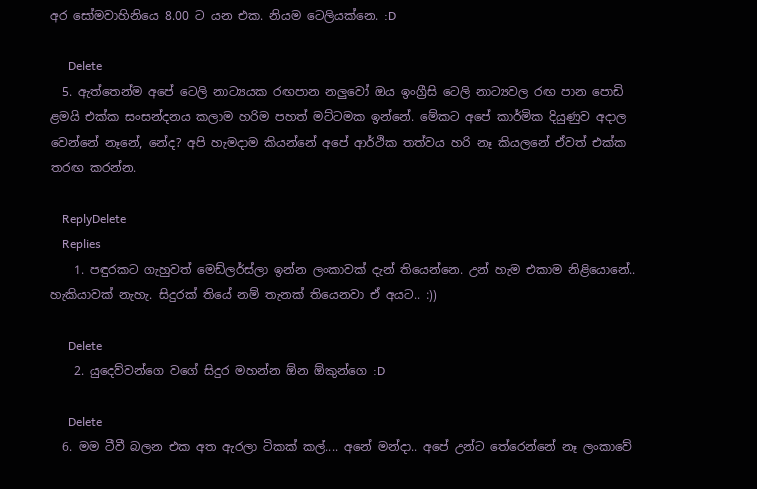අර ‍සෝමවාහිනියෙ 8.00 ට යන එක. නියම ටෙලියක්නෙ. :D

      Delete
  5. ඇත්තෙන්ම අපේ ටෙලි නාට්‍යයක රඟපාන නලුවෝ ඔය ඉංග්‍රීසි ටෙලි නාට්‍යවල රඟ පාන පොඩි ළමයි එක්ක සංසන්දනය කලාම හරිම පහත් මට්ටමක ඉන්නේ. මේකට අපේ කාර්මික දියුණුව අදාල වෙන්නේ නෑනේ, නේද? අපි හැමදාම කියන්නේ අපේ ආර්ථික තත්වය හරි නෑ කියලනේ ඒවත් එක්ක තරඟ කරන්න.

    ReplyDelete
    Replies
    1. පඳුරකට ගැහුවත් මෙඩ්ලර්ස්ලා ඉන්න ලංකාවක් දැන් තියෙන්නෙ. උන් හැම එකාම නිළියොනේ.. හැකියාවක් නැහැ. සිදුරක් තියේ නම් තැනක් තියෙනවා ඒ අයට.. :))

      Delete
    2. යුදෙව්වන්ගෙ වගේ සිදුර මහන්න ඕන ඕකුන්ගෙ :D

      Delete
  6. මම ටීවී බලන එක අත ඇරලා ටිකක් කල්.... අනේ මන්දා.. අපේ උන්ට තේරෙන්නේ නෑ ලංකාවේ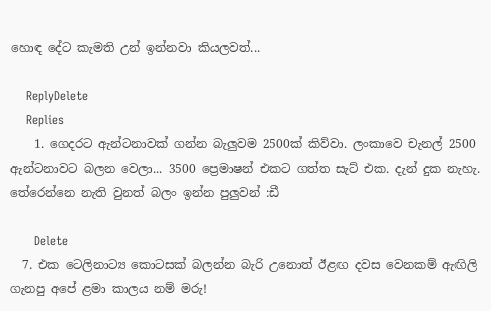හොඳ දේට කැමති උන් ඉන්නවා කියලවත්...

    ReplyDelete
    Replies
    1. ගෙදරට ඇන්ටනාවක් ගන්න බැලුවම 2500ක් කිව්වා. ලංකාවෙ චැනල් 2500 ඇන්ටනාවට බලන වෙලා... 3500 ප්‍රෙමාෂන් එකට ගත්ත සැට් එක. දැන් දුක නැහැ. තේරෙන්නෙ නැති වුනත් බලං ඉන්න පුලුවන් :ඩී

      Delete
  7. එක ටෙලිනාට්‍ය කොටසක් බලන්න බැරි උනොත් ඊළඟ දවස වෙනකම් ඇඟිලි ගැනපු අපේ ළමා කාලය නම් මරු!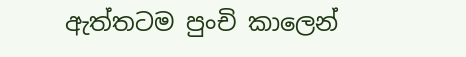ඇත්තටම පුංචි කාලෙන්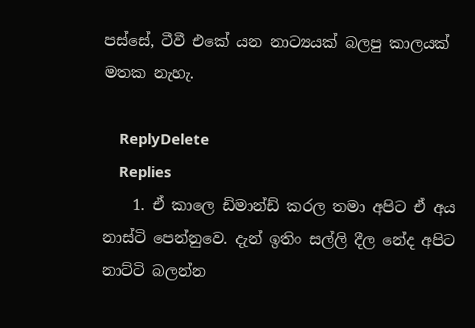පස්සේ, ටීවී එකේ යන නාට්‍යයක් බලපු කාලයක් මතක නැහැ.

    ReplyDelete
    Replies
    1. ඒ කාලෙ ඩිමාන්ඩ් කරල තමා අපිට ඒ අය නාස්ටි පෙන්නුවෙ. දැන් ඉතිං සල්ලි දීල නේද අපිට නාට්ටි බලන්න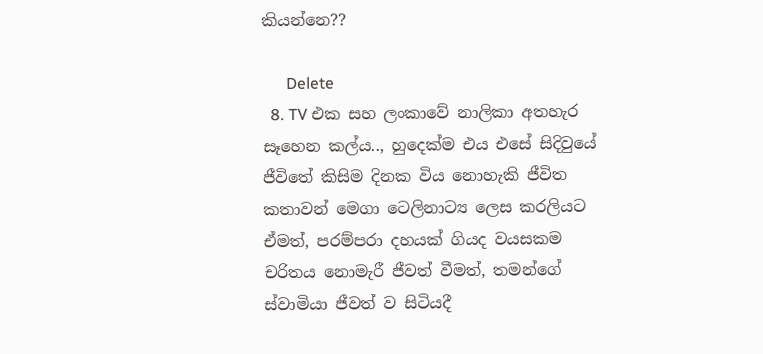කියන්නෙ??

      Delete
  8. TV එක සහ ලංකාවේ නාලිකා අතහැර සෑහෙන කල්ය.., හුදෙක්ම එය එසේ සිදිවුයේ ජීවිතේ කිසිම දිනක විය නොහැකි ජීවිත කතාවන් මෙගා ටෙලිනාට්‍ය ලෙස කරලියට ඒමත්, පරම්පරා දහයක් ගියද වයසකම චරිතය නොමැරී ජීවත් වීමත්, තමන්ගේ ස්වාමියා ජීවත් ව සිටියදී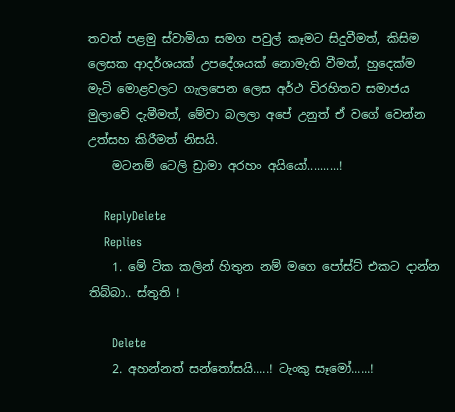තවත් පළමු ස්වාමියා සමග පවුල් කෑමට සිදුවීමත්, කිසිම ලෙසක ආදර්ශයක් උපදේශයක් නොමැති වීමත්, හුදෙක්ම මැටි මොළවලට ගැලපෙන ලෙස අර්ථ විරහිතව සමාජය මුලාවේ දැමීමත්, මේවා බලලා අපේ උනුත් ඒ වගේ වෙන්න උත්සහ කිරීමත් නිසයි.
    මටනම් ටෙලි ඩ්‍රාමා අරහං අයියෝ..........!

    ReplyDelete
    Replies
    1. මේ ටික කලින් හිතුන නම් මගෙ පෝස්ට් එකට දාන්න තිබ්බා.. ස්තුති !

      Delete
    2. අහන්නත් සන්තෝසයි.....! ටැංකු සෑමෝ......!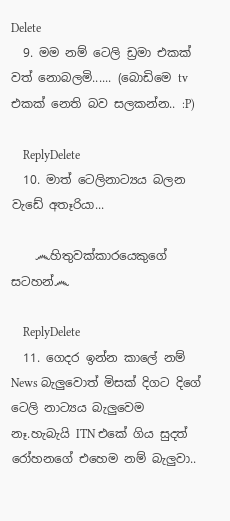Delete
  9. මම නම් ටෙලි ඩ්‍රමා එකක් වත් නොබලමි...... (බොඩිමෙ tv එකක් නෙති බව සලකන්න.. :P)

    ReplyDelete
  10. මාත් ටෙලිනාට්‍යය බලන වැඩේ අතෑරියා...

    ෴හිතුවක්කාරයෙකුගේ සටහන්෴

    ReplyDelete
  11. ගෙදර ඉන්න කාලේ නම් News බැලුවොත් මිසක් දිගට දිගේ ටෙලි නාට්‍යය බැලුවෙම නෑ.හැබැයි ITN එකේ ගිය සුදත් රෝහනගේ එහෙම නම් බැලුවා..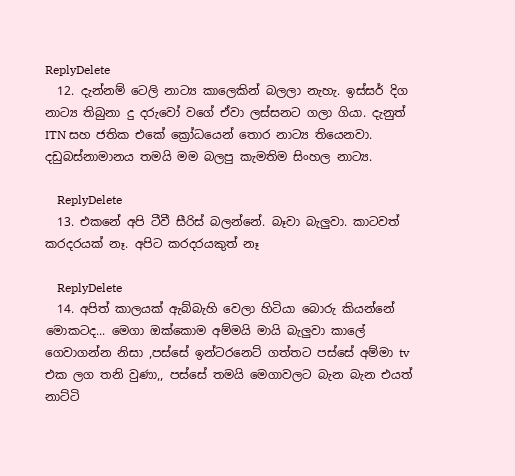ReplyDelete
  12. දැන්නම් ටෙලි නාට්‍ය කාලෙකින් බලලා නැහැ. ඉස්සර් දිග නාට්‍ය තිබුනා දු දරුවෝ වගේ ඒවා ලස්සනට ගලා ගියා. දැනුත් ITN සහ ජතික එකේ ක්‍රෝධයෙන් තොර නාට්‍ය තියෙනවා. දඩුබස්නාමානය තමයි මම බලපු කැමතිම සිංහල නාට්‍ය.

    ReplyDelete
  13. එකනේ අපි ටීවී සීරිස් බලන්නේ. බෑවා බැලුවා. කාටවත් කරදරයක් නෑ. අපිට කරදරයකුත් නෑ

    ReplyDelete
  14. අපිත් කාලයක් ඇබ්බැහි වෙලා හිටියා බොරු කියන්නේ මොකටද... මෙගා ඔක්කොම අම්මයි මායි බැලුවා කාලේ ගෙවාගන්න නිසා ,පස්සේ ඉන්ටරනෙට් ගත්තට පස්සේ අම්මා tv එක ලග තනි වුණා,, පස්සේ තමයි මෙගාවලට බැන බැන එයත් නාට්ටි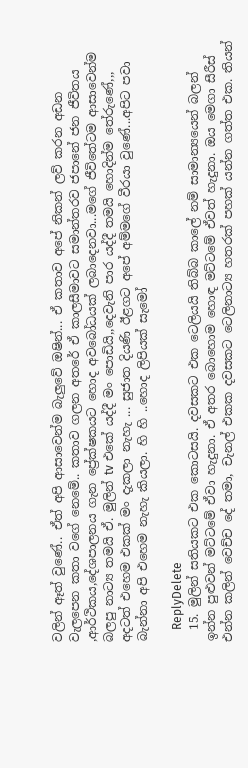වලින් ඈත් වුණේ.. ඒත් අපි ආසාවෙන්ම බැලුවේ ඔෂින්... ඒ කතාව අපේ නිකන් ලව් කරන අඩන වැලපෙන කතා වගේ නෙමේ.. කතාව ගලන අතරේ ඒ කාලසීමාවට සමාන්තරව ජපානේ ජන ජීවිතය ,ආර්ථිකය,දේශපාලනය ගැන ප්‍රේක්ෂකයට හොද අවබෝධයක් ලබාදෙනවා...මගේ ජීවිතේටම ආසාවෙන්ම බලපු නාට්‍ය තමයි ඒ. මුලින් tv එකේ යද්දී මං පොඩියි,,දෙවැනි පාර යද්දී තමයි හොදින්ම තේරුණේ,,, අදටත් එහෙම එකක් මං දැකලා නැහැ ... සුජාත දියණි ඊළගට අපේ අම්මගේ වීරයා වුණේ...අපිට පවා බැන්නා අපි එහෙම නැහැ කියලා. හි හි ..හොද ලිපියක් සැමෝ

    ReplyDelete
  15. මුලින් සතියකට එක කොටසයි. දවසකට එක ටෙලියයි තිබ්බ කාලේ නම් සාමාන්‍යයෙන් බලන් ඉන්න පුළුවන් මට්ටමේ ඒවා හැදුනා. ඒ අතර බොහොම හොඳ මට්ටමේ ඒවත් හැදුනා. ඔය මෙගා සීරීස් එන්න කලින් වෙච්ච දේ තමා, චැනල් එකක දවසකට ටෙලිනාට්‍ය හතරක් පහක් යන්න ගත්ත එක. තියන්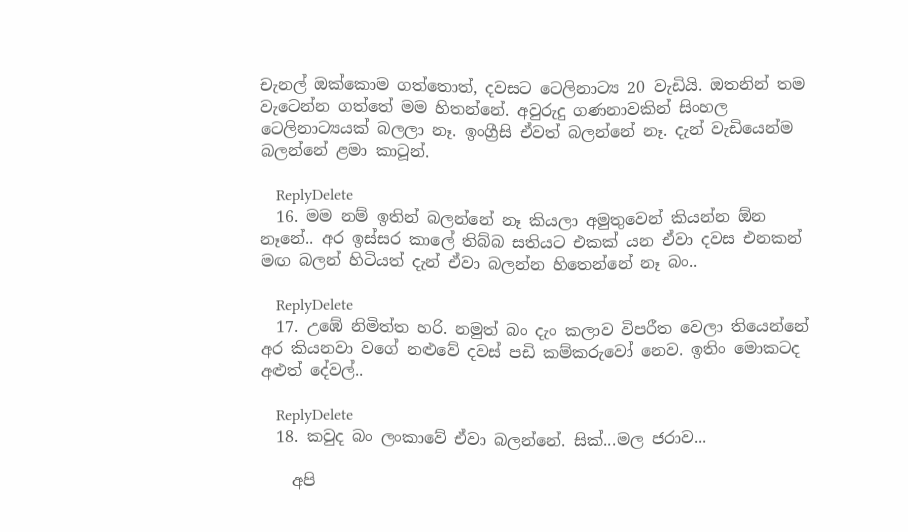චැනල් ඔක්කොම ගත්තොත්, දවසට ටෙලිනාට්‍ය 20 වැඩියි. ඔතනින් තම වැටෙන්න ගත්තේ මම හිතන්නේ. අවුරුදු ගණනාවකින් සිංහල ටෙලිනාට්‍යයක් බලලා නෑ. ඉංග්‍රීසි ඒවත් බලන්නේ නෑ. දැන් වැඩියෙන්ම බලන්නේ ළමා කාටූන්.

    ReplyDelete
  16. මම නම් ඉතින් බලන්නේ නෑ කියලා අමුතුවෙන් කියන්න ඕන නෑනේ.. අර ඉස්සර කාලේ තිබ්බ සතියට එකක් යන ඒවා දවස එනකන් මඟ බලන් හිටියත් දැන් ඒවා බලන්න හිතෙන්නේ නෑ බං..

    ReplyDelete
  17. උඹේ නිමිත්ත හරි. නමුත් බං දැං කලාව විපරීත වෙලා තියෙන්නේ අර කියනවා වගේ නළුවේ දවස් පඩි කම්කරුවෝ නෙව. ඉතිං මොකටද අළුත් දේවල්..

    ReplyDelete
  18. කවුද බං ලංකාවේ ඒවා බලන්නේ. සික්...මල ජරාව...

    අපි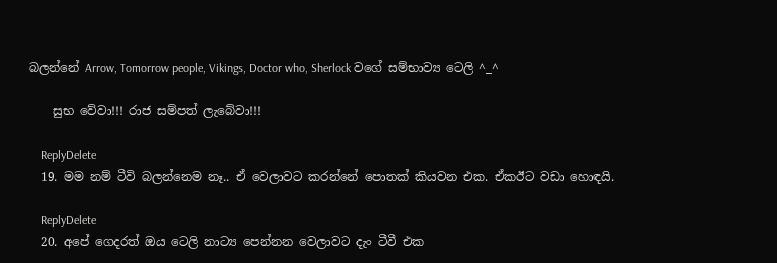බලන්නේ Arrow, Tomorrow people, Vikings, Doctor who, Sherlock වගේ සම්භාව්‍ය ටෙලි ^_^

    සුභ වේවා!!! රාජ සම්පත් ලැබේවා!!!

    ReplyDelete
  19. මම නම් ටීවි බලන්නෙම නෑ.. ඒ වෙලාවට කරන්නේ පොතක් කියවන එක. ඒකඊට වඩා හොඳයි.

    ReplyDelete
  20. අපේ ගෙදරත් ඔය ටෙලි නාට්‍ය පෙන්නන වෙලාවට දැං ටීවී එක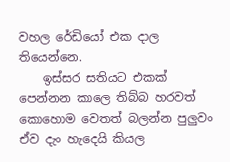වහල රේඩියෝ එක දාල තියෙන්නෙ.
    ඉස්සර සතියට එකක් පෙන්නන කාලෙ තිබ්බ හරවත් කොහොම වෙතත් බලන්න පුලුවං ඒව දැං හැදෙයි කියල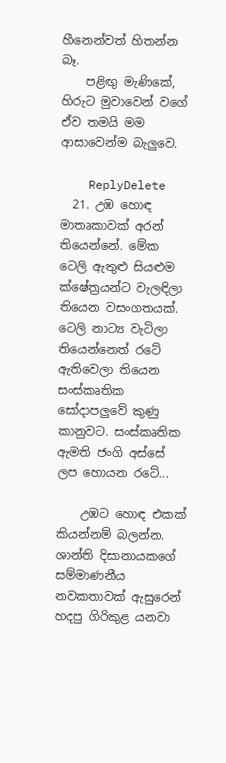හීනෙන්වත් හිතන්න බෑ.
    පළිඟු මැණිකේ, හිරුට මුවාවෙන් වගේ ඒව තමයි මම ආසාවෙන්ම බැලුවෙ.

    ReplyDelete
  21. උඹ හොඳ මාතෘකාවක් අරන් තියෙන්නේ. මේක ටෙලි ඇතුළු සියළුම ක්ෂේත්‍රයන්ට වැලඳිලා තියෙන වසංගතයක්. ටෙලි නාට්‍ය වැටිලා තියෙන්නෙත් රටේ ඇතිවෙලා තියෙන සංස්කෘතික සෝදාපලුවේ කුණු කානුවට. සංස්කෘතික ඇමති ජංගි අස්සේ ලප හොයන රටේ...

    උඹට හොඳ එකක් කියන්නම් බලන්න. ශාන්ති දිසානායකගේ සම්මාණනීය නවකතාවක් ඇසුරෙන් හදපු ගිරිකුළ යනවා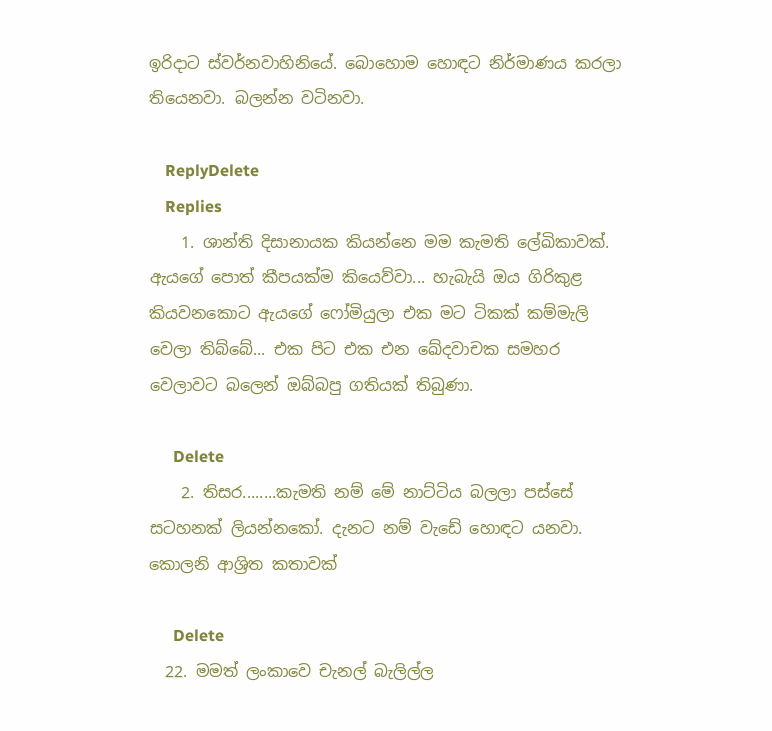ඉරිදාට ස්වර්නවාහිනියේ. බොහොම හොඳට නිර්මාණය කරලා තියෙනවා. බලන්න වටිනවා.

    ReplyDelete
    Replies
    1. ශාන්ති දිසානායක කියන්නෙ මම කැමති ලේඛිකාවක්. ඇයගේ පොත් කීපයක්ම කියෙව්වා... හැබැයි ඔය ගිරිකුළ කියවනකොට ඇයගේ ෆෝමියුලා එක මට ටිකක් කම්මැලි වෙලා තිබ්බේ... එක පිට එක එන ඛේදවාචක සමහර වෙලාවට බලෙන් ඔබ්බපු ගතියක් තිබුණා.

      Delete
    2. තිසර........කැමති නම් මේ නාට්ටිය බලලා පස්සේ සටහනක් ලියන්නකෝ. දැනට නම් වැඩේ හොඳට යනවා. කොලනි ආශ්‍රිත කතාවක්

      Delete
  22. මමත් ලංකාවෙ චැනල් බැලිල්ල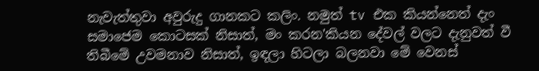නැවැත්තුවා අවුරුදු ගානකට කලිං. නමුත් tv එක කියන්නෙත් දැං සමාජෙම කොටසක් නිසාත්, මං කරන'කියන දේවල් වලට දැනුවත් වී තිබීමේ උවමනාව නිසාත්, ඉඳලා හිටලා බලනවා මේ වෙනස්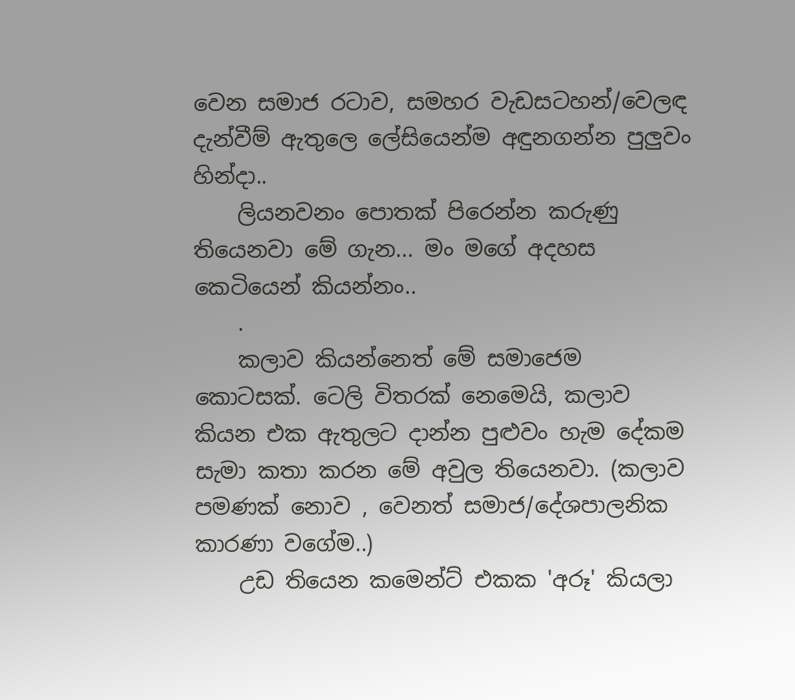වෙන සමාජ රටාව, සමහර වැඩසටහන්/වෙලඳ දැන්වීම් ඇතුලෙ ලේසියෙන්ම අඳුනගන්න පුලුවං හින්දා..
    ලියනවනං පොතක් පිරෙන්න කරුණු තියෙනවා මේ ගැන... මං මගේ අදහස කෙටියෙන් කියන්නං..
    .
    කලාව කියන්නෙත් මේ සමාජෙම කොටසක්. ටෙලි විතරක් නෙමෙයි, කලාව කියන එක ඇතුලට දාන්න පුළුවං හැම දේකම සැමා කතා කරන මේ අවුල තියෙනවා. (කලාව පමණක් නොව , වෙනත් සමාජ/දේශපාලනික කාරණා වගේම..)
    උඩ තියෙන කමෙන්ට් එකක 'අරූ' කියලා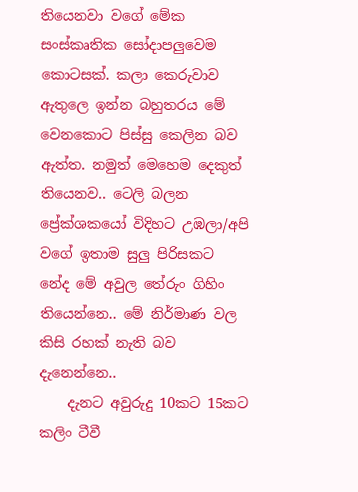තියෙනවා වගේ මේක සංස්කෘතික සෝදාපලුවෙම කොටසක්. කලා කෙරුවාව ඇතුලෙ ඉන්න බහුතරය මේ වෙනකොට පිස්සු කෙලින බව ඇත්ත. නමුත් මෙහෙම දෙකුත් තියෙනව.. ටෙලි බලන ප්‍රේක්ශකයෝ විදිහට උඹලා/අපි වගේ ඉතාම සුලු පිරිසකට නේද මේ අවුල තේරුං ගිහිං තියෙන්නෙ.. මේ නිර්මාණ වල කිසි රහක් නැති බව දැනෙන්නෙ..
    දැනට අවුරුදු 10කට 15කට කලිං ටීවී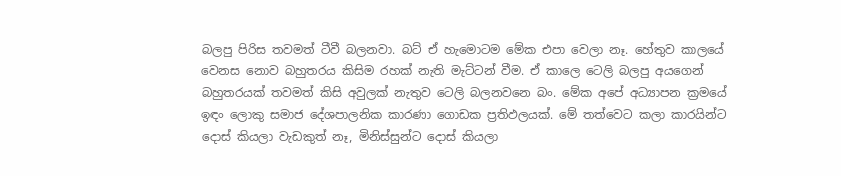බලපු පිරිස තවමත් ටීවී බලනවා. බට් ඒ හැමොටම මේක එපා වෙලා නෑ. හේතුව කාලයේ වෙනස නොව බහුතරය කිසිම රහක් නැති මැට්ටන් වීම. ඒ කාලෙ ටෙලි බලපු අයගෙන් බහුතරයක් තවමත් කිසි අවුලක් නැතුව ටෙලි බලනවනෙ බං. මේක අපේ අධ්‍යාපන ක්‍රමයේ ඉඳං ලොකු සමාජ දේශපාලනික කාරණා ගොඩක ප්‍රතිඵලයක්. මේ තත්වෙට කලා කාරයින්ට දොස් කියලා වැඩකුත් නෑ, මිනිස්සුන්ට දොස් කියලා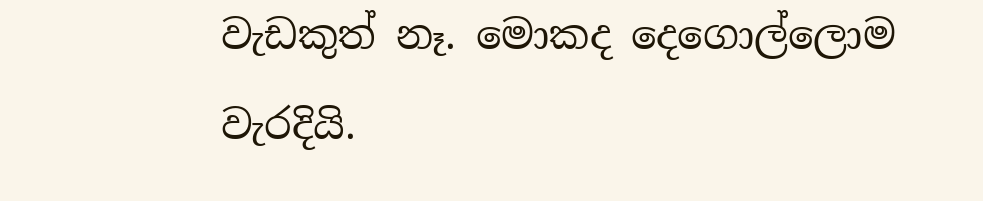වැඩකුත් නෑ. මොකද දෙගොල්ලොම වැරදියි.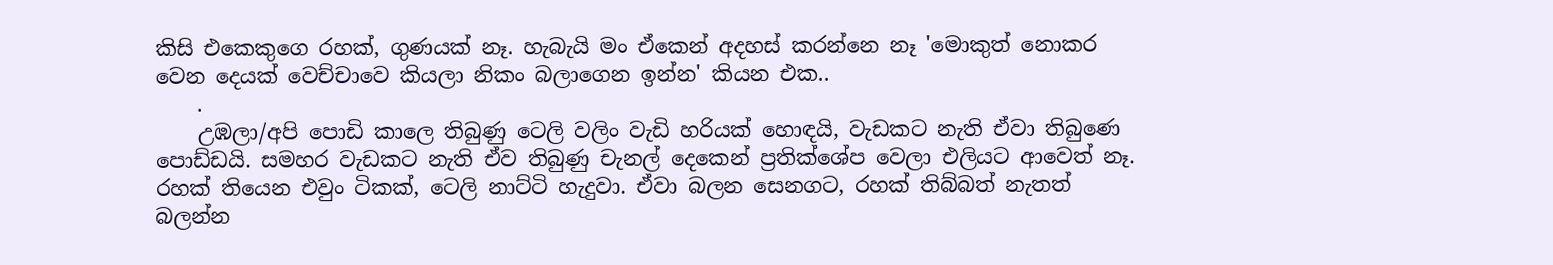කිසි එකෙකුගෙ රහක්, ගුණයක් නෑ. හැබැයි මං ඒකෙන් අදහස් කරන්නෙ නෑ 'මොකුත් නොකර වෙන දෙයක් වෙච්චාවෙ කියලා නිකං බලාගෙන ඉන්න' කියන එක..
    .
    උඹලා/අපි පොඩි කාලෙ තිබුණු ටෙලි වලිං වැඩි හරියක් හොඳයි, වැඩකට නැති ඒවා තිබුණෙ පොඩ්ඩයි. සමහර වැඩකට නැති ඒව තිබුණු චැනල් දෙකෙන් ප්‍රතික්ශේප වෙලා එලියට ආවෙත් නෑ. රහක් තියෙන එවුං ටිකක්, ටෙලි නාට්ටි හැදුවා. ඒවා බලන සෙනගට, රහක් තිබ්බත් නැතත් බලන්න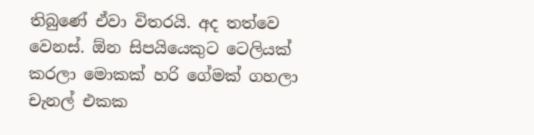තිබුණේ ඒවා විතරයි. අද තත්වෙ වෙනස්. ඕන සිපයියෙකුට ටෙලියක් කරලා මොකක් හරි ගේමක් ගහලා චැනල් එකක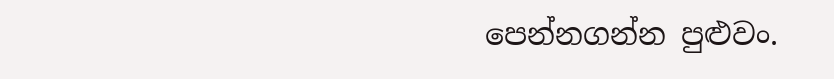පෙන්නගන්න පුළුවං.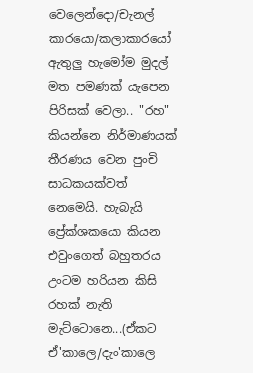වෙලෙන්දො/චැනල් කාරයො/කලාකාරයෝ ඇතුලු හැමෝම මුදල් මත පමණක් යැපෙන පිරිසක් වෙලා.. "රහ" කියන්නෙ නිර්මාණයක් තීරණය වෙන පුංචි සාධකයක්වත් නෙමෙයි. හැබැයි ප්‍රේක්ශකයො කියන එවුංගෙත් බහුතරය උංටම හරියන කිසි රහක් නැති මැට්ටොනෙ...(ඒකට ඒ'කාලෙ/දැං'කාලෙ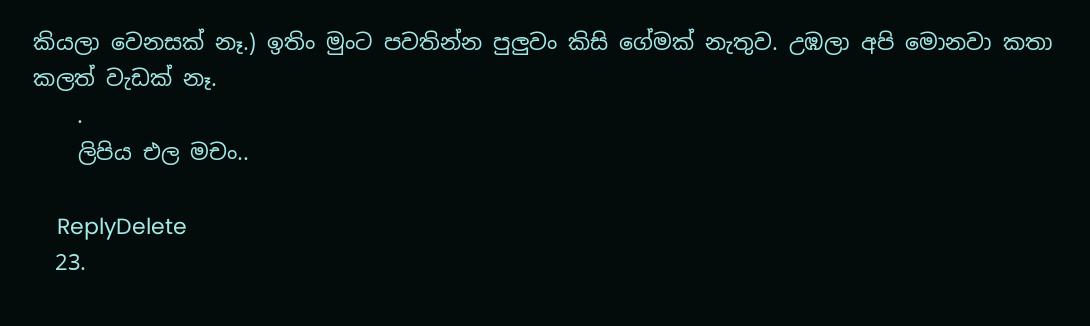කියලා වෙනසක් නෑ.) ඉතිං මුංට පවතින්න පුලුවං කිසි ගේමක් නැතුව. උඹලා අපි මොනවා කතා කලත් වැඩක් නෑ.
    .
    ලිපිය එල මචං..

    ReplyDelete
  23.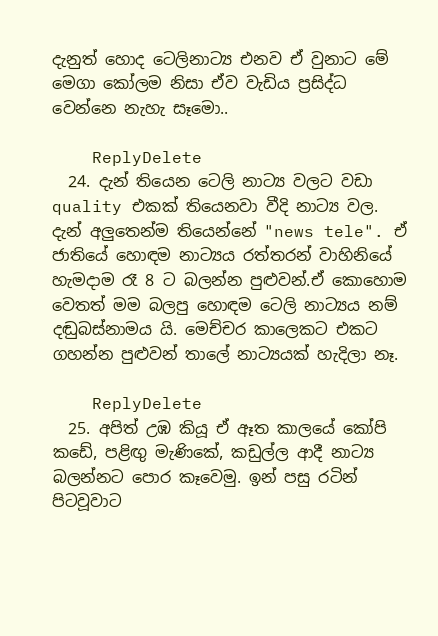දැනුත් හොද ටෙලිනාට්‍ය එනව ඒ වුනාට මේ මෙගා කෝලම නිසා ඒව වැඩිය ප්‍රසිද්ධ වෙන්නෙ නැහැ සෑමො..

    ReplyDelete
  24. දැන් තියෙන ටෙලි නාට්‍ය වලට වඩා quality එකක් තියෙනවා වීදි නාට්‍ය වල. දැන් අලුතෙන්ම තියෙන්නේ "news tele". ඒ ජාතියේ හොඳම නාට්‍යය රත්තරන් වාහිනියේ හැමදාම රෑ 8 ට බලන්න පුළුවන්.ඒ කොහොම වෙතත් මම බලපු හොඳම ටෙලි නාට්‍යය නම් දඬුබස්නාමය යි. මෙච්චර කාලෙකට එකට ගහන්න පුළුවන් තාලේ නාට්‍යයක් හැදිලා නෑ.

    ReplyDelete
  25. අපිත් උඹ කියූ ඒ ඈත කාලයේ කෝපි කඩේ, පළිඟු මැණිකේ, කඩුල්ල ආදී නාට්‍ය බලන්නට පොර කෑවෙමු. ඉන් පසු රටින් පිටවූවාට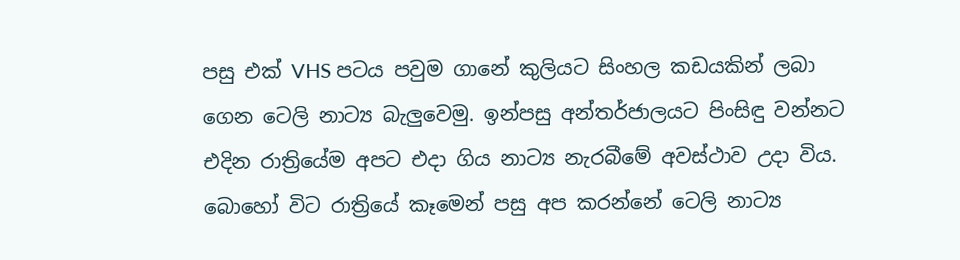පසු එක් VHS පටය පවුම ගානේ කුලියට සිංහල කඩයකින් ලබා ගෙන ටෙලි නාට්‍ය බැලුවෙමු. ඉන්පසු අන්තර්ජාලයට පිංසිඳු වන්නට එදින රාත්‍රියේම අපට එදා ගිය නාට්‍ය නැරබීමේ අවස්ථාව උදා විය. බොහෝ විට රාත්‍රියේ කෑමෙන් පසු අප කරන්නේ ටෙලි නාට්‍ය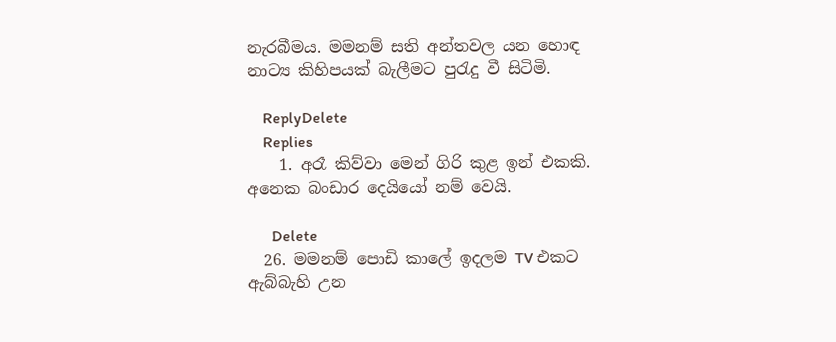නැරබීමය. මමනම් සති අන්තවල යන හොඳ නාට්‍ය කිහිපයක් බැලීමට පුරැදු වී සිටිමි.

    ReplyDelete
    Replies
    1. අරෑ කිව්වා මෙන් ගිරි කුළ ඉන් එකකි. අනෙක බංඩාර දෙයියෝ නම් වෙයි.

      Delete
  26. මමනම් පොඩි කාලේ ඉදලම TV එකට ඇබ්බැහි උන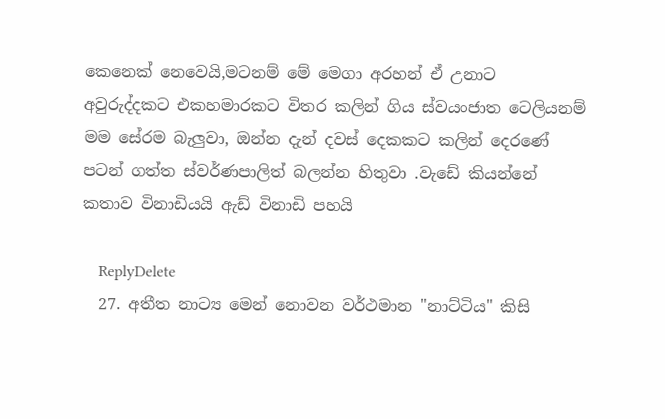කෙනෙක් නෙවෙයි,මටනම් මේ මෙගා අරහන් ඒ උනාට අවුරුද්දකට එකහමාරකට විතර කලින් ගිය ස්වයංජාත ටෙලියනම් මම සේරම බැලුවා, ඔන්න දැන් දවස් දෙකකට කලින් දෙරණේ පටන් ගත්ත ස්වර්ණපාලිත් බලන්න හිතුවා .වැඩේ කියන්නේ කතාව විනාඩියයි ඇඩ් විනාඩි පහයි

    ReplyDelete
  27. අතීත නාට්‍ය මෙන් නොවන වර්ථමාන "නාට්ටිය" කිසි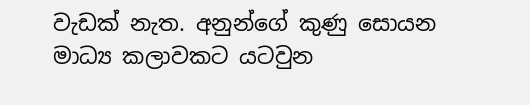වැඩක් නැත. අනුන්ගේ කුණු සොයන මාධ්‍ය කලාවකට යටවුන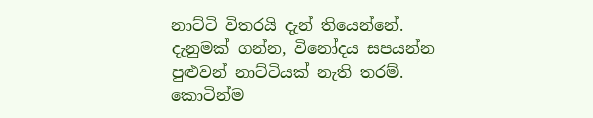නාට්ටි විතරයි දැන් තියෙන්නේ. දැනුමක් ගන්න, විනෝදය සපයන්න පුළුවන් නාට්ටියක් නැති තරම්. කොටින්ම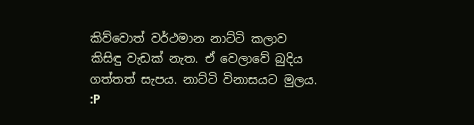කිව්වොත් වර්ථමාන නාට්ටි කලාව කිසිඳු වැඩක් නැත. ඒ වෙලාවේ බුදිය ගත්තත් සැපය. නාට්ටි විනාසයට මුලය. :P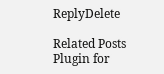ReplyDelete

Related Posts Plugin for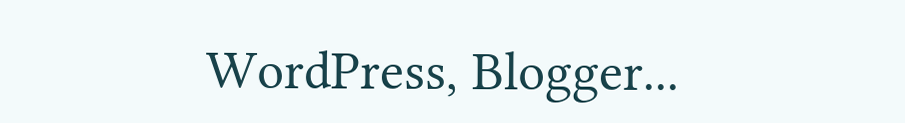WordPress, Blogger...